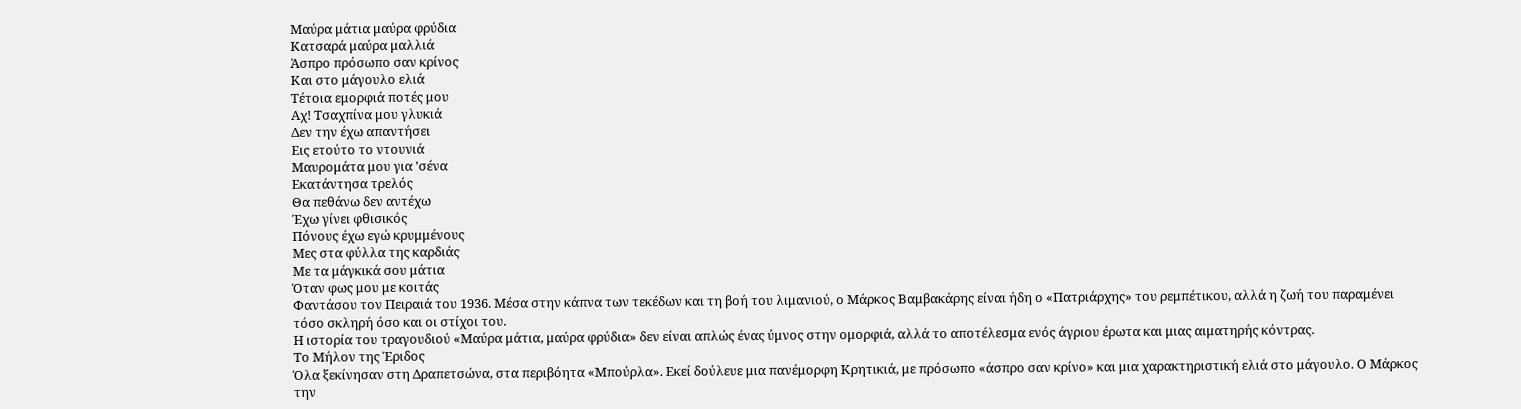Μαύρα μάτια μαύρα φρύδια
Κατσαρά μαύρα μαλλιά
Άσπρο πρόσωπο σαν κρίνος
Και στο μάγουλο ελιά
Τέτοια εμορφιά ποτές μου
Αχ! Τσαχπίνα μου γλυκιά
Δεν την έχω απαντήσει
Εις ετούτο το ντουνιά
Μαυρομάτα μου για 'σένα
Εκατάντησα τρελός
Θα πεθάνω δεν αντέχω
Έχω γίνει φθισικός
Πόνους έχω εγώ κρυμμένους
Μες στα φύλλα της καρδιάς
Με τα μάγκικά σου μάτια
Όταν φως μου με κοιτάς
Φαντάσου τον Πειραιά του 1936. Μέσα στην κάπνα των τεκέδων και τη βοή του λιμανιού, ο Μάρκος Βαμβακάρης είναι ήδη ο «Πατριάρχης» του ρεμπέτικου, αλλά η ζωή του παραμένει τόσο σκληρή όσο και οι στίχοι του.
Η ιστορία του τραγουδιού «Μαύρα μάτια, μαύρα φρύδια» δεν είναι απλώς ένας ύμνος στην ομορφιά, αλλά το αποτέλεσμα ενός άγριου έρωτα και μιας αιματηρής κόντρας.
Το Μήλον της Έριδος
Όλα ξεκίνησαν στη Δραπετσώνα, στα περιβόητα «Μπούρλα». Εκεί δούλευε μια πανέμορφη Κρητικιά, με πρόσωπο «άσπρο σαν κρίνο» και μια χαρακτηριστική ελιά στο μάγουλο. Ο Μάρκος την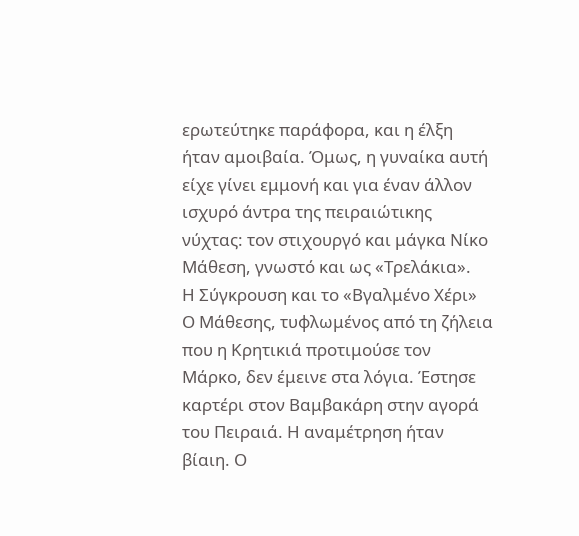ερωτεύτηκε παράφορα, και η έλξη ήταν αμοιβαία. Όμως, η γυναίκα αυτή είχε γίνει εμμονή και για έναν άλλον ισχυρό άντρα της πειραιώτικης νύχτας: τον στιχουργό και μάγκα Νίκο Μάθεση, γνωστό και ως «Τρελάκια».
Η Σύγκρουση και το «Βγαλμένο Χέρι»
Ο Μάθεσης, τυφλωμένος από τη ζήλεια που η Κρητικιά προτιμούσε τον Μάρκο, δεν έμεινε στα λόγια. Έστησε καρτέρι στον Βαμβακάρη στην αγορά του Πειραιά. Η αναμέτρηση ήταν βίαιη. Ο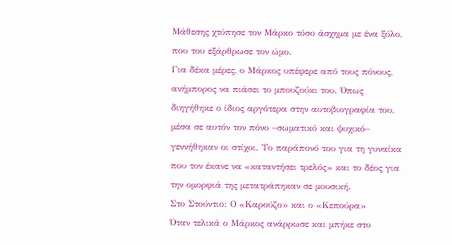Μάθεσης χτύπησε τον Μάρκο τόσο άσχημα με ένα ξύλο, που του εξάρθρωσε τον ώμο.
Για δέκα μέρες, ο Μάρκος υπέφερε από τους πόνους, ανήμπορος να πιάσει το μπουζούκι του. Όπως διηγήθηκε ο ίδιος αργότερα στην αυτοβιογραφία του, μέσα σε αυτόν τον πόνο –σωματικό και ψυχικό– γεννήθηκαν οι στίχοι. Το παράπονό του για τη γυναίκα που τον έκανε να «καταντήσει τρελός» και το δέος για την ομορφιά της μετατράπηκαν σε μουσική.
Στο Στούντιο: Ο «Καρούζο» και ο «Κεπούρα»
Όταν τελικά ο Μάρκος ανάρρωσε και μπήκε στο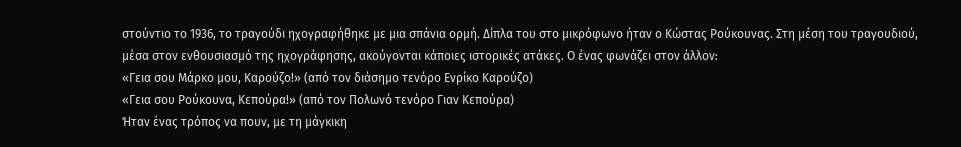στούντιο το 1936, το τραγούδι ηχογραφήθηκε με μια σπάνια ορμή. Δίπλα του στο μικρόφωνο ήταν ο Κώστας Ρούκουνας. Στη μέση του τραγουδιού, μέσα στον ενθουσιασμό της ηχογράφησης, ακούγονται κάποιες ιστορικές ατάκες. Ο ένας φωνάζει στον άλλον:
«Γεια σου Μάρκο μου, Καρούζο!» (από τον διάσημο τενόρο Ενρίκο Καρούζο)
«Γεια σου Ρούκουνα, Κεπούρα!» (από τον Πολωνό τενόρο Γιαν Κεπούρα)
Ήταν ένας τρόπος να πουν, με τη μάγκικη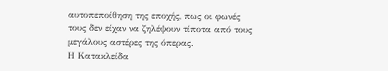αυτοπεποίθηση της εποχής, πως οι φωνές τους δεν είχαν να ζηλέψουν τίποτα από τους μεγάλους αστέρες της όπερας.
Η Κατακλείδα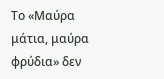Το «Μαύρα μάτια, μαύρα φρύδια» δεν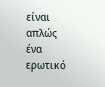είναι απλώς ένα ερωτικό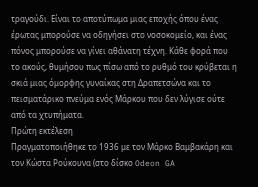τραγούδι. Είναι το αποτύπωμα μιας εποχής όπου ένας έρωτας μπορούσε να οδηγήσει στο νοσοκομείο, και ένας πόνος μπορούσε να γίνει αθάνατη τέχνη. Κάθε φορά που το ακούς, θυμήσου πως πίσω από το ρυθμό του κρύβεται η σκιά μιας όμορφης γυναίκας στη Δραπετσώνα και το πεισματάρικο πνεύμα ενός Μάρκου που δεν λύγισε ούτε από τα χτυπήματα.
Πρώτη εκτέλεση
Πραγματοποιήθηκε το 1936 με τον Μάρκο Βαμβακάρη και τον Κώστα Ρούκουνα (στο δίσκο Odeon GA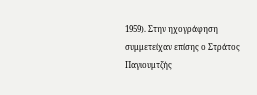1959). Στην ηχογράφηση συμμετείχαν επίσης ο Στράτος Παγιουμτζής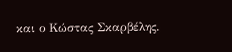και ο Κώστας Σκαρβέλης.